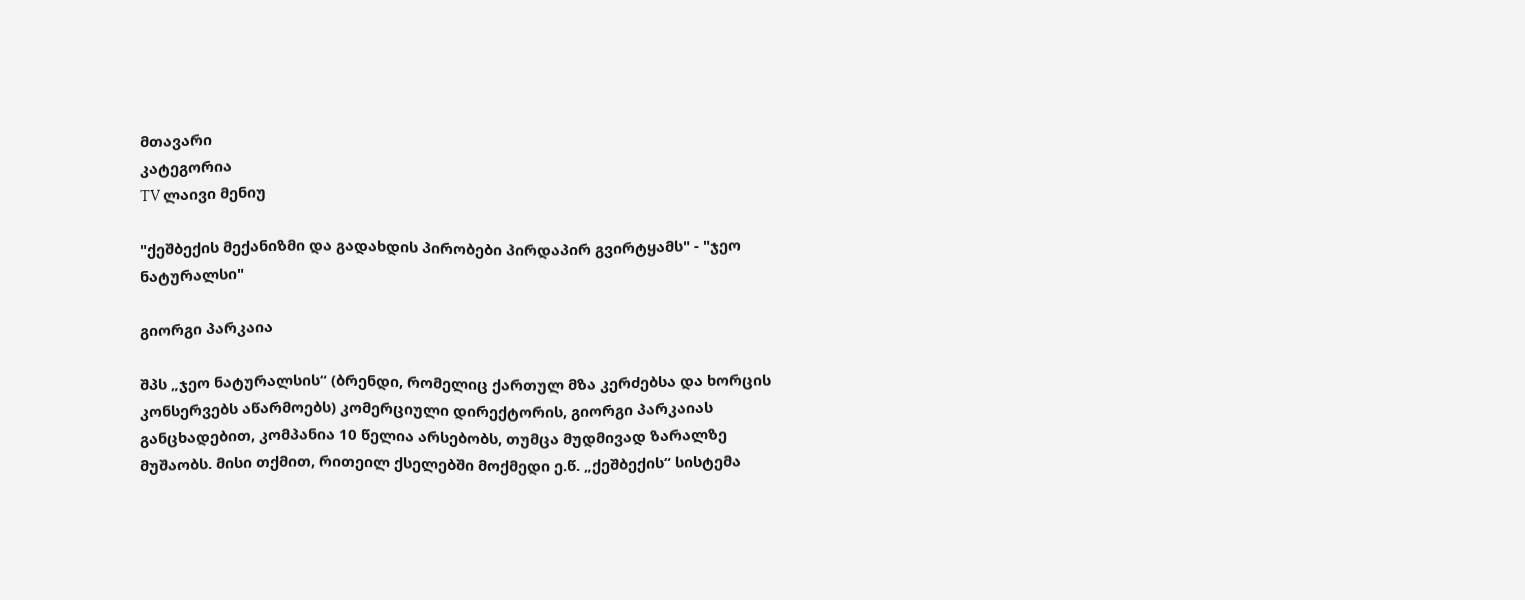მთავარი
კატეგორია
TV ლაივი მენიუ

"ქეშბექის მექანიზმი და გადახდის პირობები პირდაპირ გვირტყამს" - "ჯეო ნატურალსი"

გიორგი პარკაია

შპს „ჯეო ნატურალსის“ (ბრენდი, რომელიც ქართულ მზა კერძებსა და ხორცის კონსერვებს აწარმოებს) კომერციული დირექტორის, გიორგი პარკაიას განცხადებით, კომპანია 10 წელია არსებობს, თუმცა მუდმივად ზარალზე მუშაობს. მისი თქმით, რითეილ ქსელებში მოქმედი ე.წ. „ქეშბექის“ სისტემა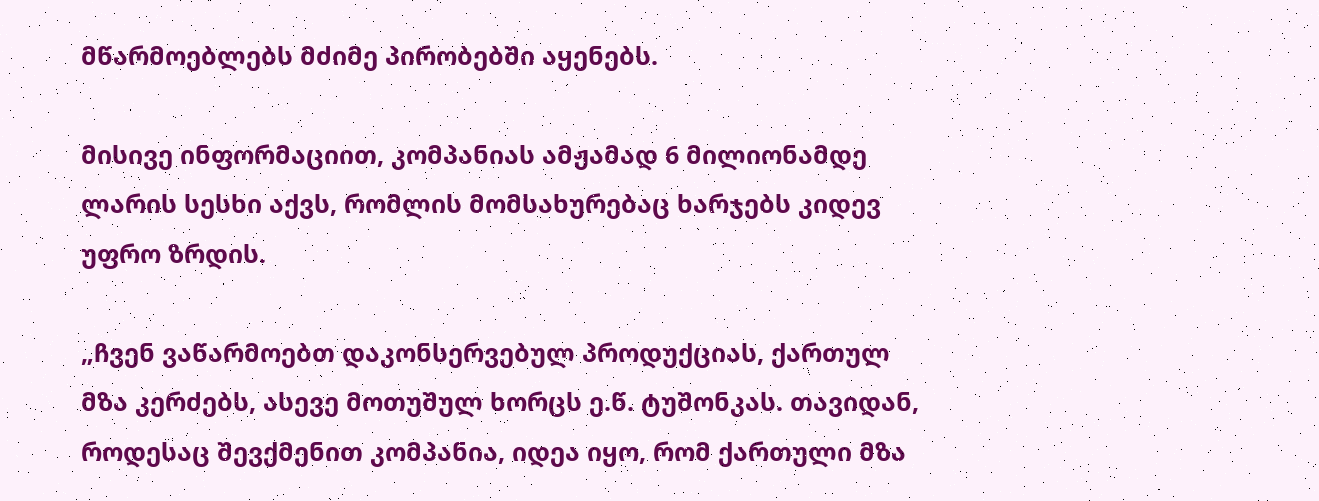მწარმოებლებს მძიმე პირობებში აყენებს.

მისივე ინფორმაციით, კომპანიას ამჟამად 6 მილიონამდე ლარის სესხი აქვს, რომლის მომსახურებაც ხარჯებს კიდევ უფრო ზრდის.

„ჩვენ ვაწარმოებთ დაკონსერვებულ პროდუქციას, ქართულ მზა კერძებს, ასევე მოთუშულ ხორცს ე.წ. ტუშონკას. თავიდან, როდესაც შევქმენით კომპანია, იდეა იყო, რომ ქართული მზა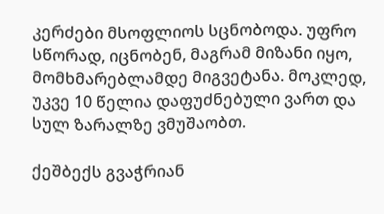კერძები მსოფლიოს სცნობოდა. უფრო სწორად, იცნობენ, მაგრამ მიზანი იყო, მომხმარებლამდე მიგვეტანა. მოკლედ, უკვე 10 წელია დაფუძნებული ვართ და სულ ზარალზე ვმუშაობთ.

ქეშბექს გვაჭრიან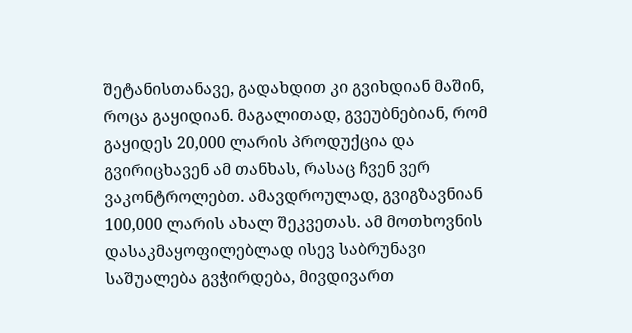შეტანისთანავე, გადახდით კი გვიხდიან მაშინ, როცა გაყიდიან. მაგალითად, გვეუბნებიან, რომ გაყიდეს 20,000 ლარის პროდუქცია და გვირიცხავენ ამ თანხას, რასაც ჩვენ ვერ ვაკონტროლებთ. ამავდროულად, გვიგზავნიან 100,000 ლარის ახალ შეკვეთას. ამ მოთხოვნის დასაკმაყოფილებლად ისევ საბრუნავი საშუალება გვჭირდება, მივდივართ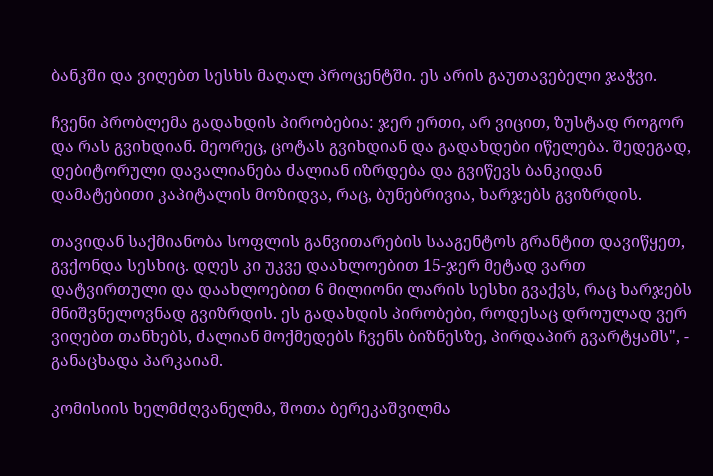ბანკში და ვიღებთ სესხს მაღალ პროცენტში. ეს არის გაუთავებელი ჯაჭვი.

ჩვენი პრობლემა გადახდის პირობებია: ჯერ ერთი, არ ვიცით, ზუსტად როგორ და რას გვიხდიან. მეორეც, ცოტას გვიხდიან და გადახდები იწელება. შედეგად, დებიტორული დავალიანება ძალიან იზრდება და გვიწევს ბანკიდან დამატებითი კაპიტალის მოზიდვა, რაც, ბუნებრივია, ხარჯებს გვიზრდის.

თავიდან საქმიანობა სოფლის განვითარების სააგენტოს გრანტით დავიწყეთ, გვქონდა სესხიც. დღეს კი უკვე დაახლოებით 15-ჯერ მეტად ვართ დატვირთული და დაახლოებით 6 მილიონი ლარის სესხი გვაქვს, რაც ხარჯებს მნიშვნელოვნად გვიზრდის. ეს გადახდის პირობები, როდესაც დროულად ვერ ვიღებთ თანხებს, ძალიან მოქმედებს ჩვენს ბიზნესზე, პირდაპირ გვარტყამს", - განაცხადა პარკაიამ.

კომისიის ხელმძღვანელმა, შოთა ბერეკაშვილმა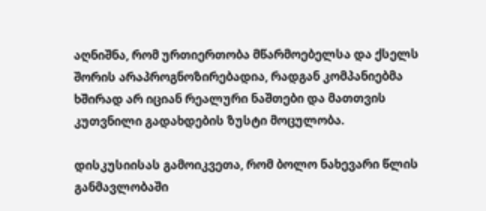აღნიშნა, რომ ურთიერთობა მწარმოებელსა და ქსელს შორის არაპროგნოზირებადია, რადგან კომპანიებმა ხშირად არ იციან რეალური ნაშთები და მათთვის კუთვნილი გადახდების ზუსტი მოცულობა.

დისკუსიისას გამოიკვეთა, რომ ბოლო ნახევარი წლის განმავლობაში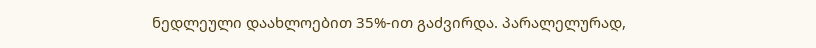ნედლეული დაახლოებით 35%-ით გაძვირდა. პარალელურად,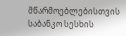მწარმოებლებისთვის საბანკო სესხის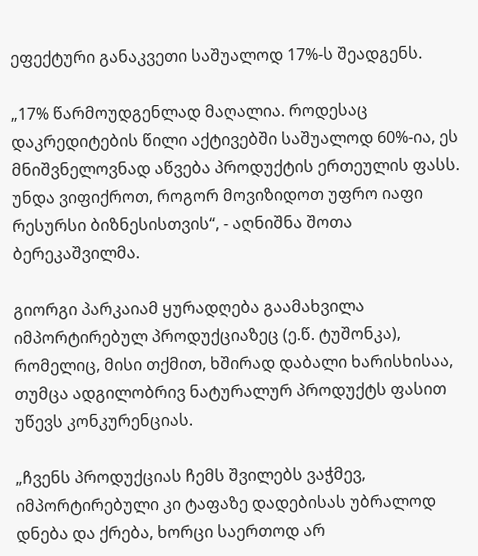ეფექტური განაკვეთი საშუალოდ 17%-ს შეადგენს.

„17% წარმოუდგენლად მაღალია. როდესაც დაკრედიტების წილი აქტივებში საშუალოდ 60%-ია, ეს მნიშვნელოვნად აწვება პროდუქტის ერთეულის ფასს. უნდა ვიფიქროთ, როგორ მოვიზიდოთ უფრო იაფი რესურსი ბიზნესისთვის“, - აღნიშნა შოთა ბერეკაშვილმა.

გიორგი პარკაიამ ყურადღება გაამახვილა იმპორტირებულ პროდუქციაზეც (ე.წ. ტუშონკა), რომელიც, მისი თქმით, ხშირად დაბალი ხარისხისაა, თუმცა ადგილობრივ ნატურალურ პროდუქტს ფასით უწევს კონკურენციას.

„ჩვენს პროდუქციას ჩემს შვილებს ვაჭმევ, იმპორტირებული კი ტაფაზე დადებისას უბრალოდ დნება და ქრება, ხორცი საერთოდ არ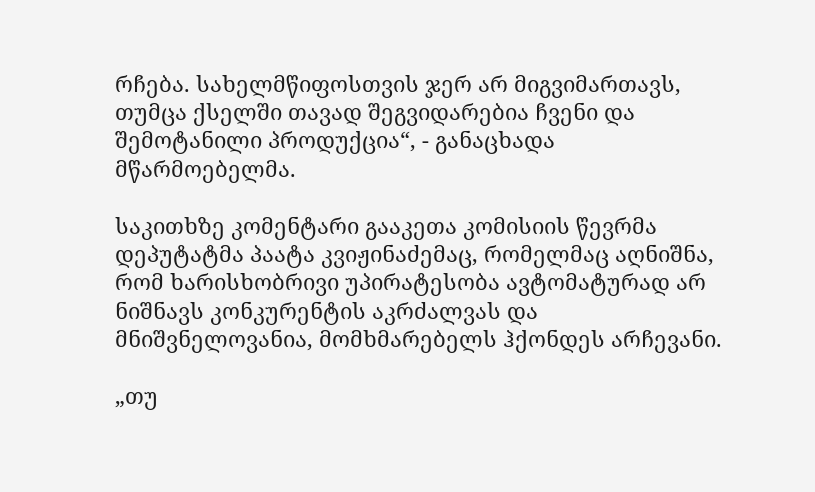რჩება. სახელმწიფოსთვის ჯერ არ მიგვიმართავს, თუმცა ქსელში თავად შეგვიდარებია ჩვენი და შემოტანილი პროდუქცია“, - განაცხადა მწარმოებელმა.

საკითხზე კომენტარი გააკეთა კომისიის წევრმა დეპუტატმა პაატა კვიჟინაძემაც, რომელმაც აღნიშნა, რომ ხარისხობრივი უპირატესობა ავტომატურად არ ნიშნავს კონკურენტის აკრძალვას და მნიშვნელოვანია, მომხმარებელს ჰქონდეს არჩევანი.

„თუ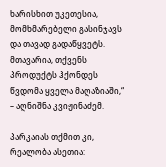ხარისხით უკეთესია, მომხმარებელი გასინჯავს და თავად გადაწყვეტს. მთავარია, თქვენს პროდუქტს ჰქონდეს წვდომა ყველა მაღაზიაში,“ – აღნიშნა კვიჟინაძემ.

პარკაიას თქმით კი, რეალობა ასეთია: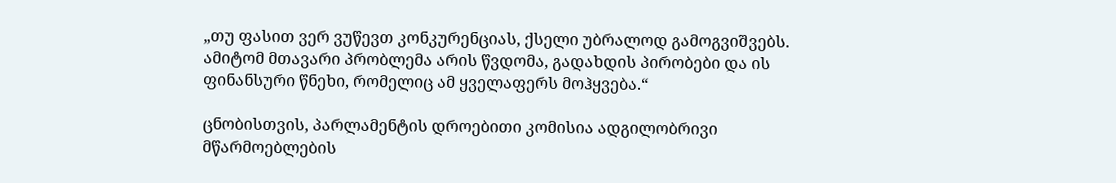„თუ ფასით ვერ ვუწევთ კონკურენციას, ქსელი უბრალოდ გამოგვიშვებს. ამიტომ მთავარი პრობლემა არის წვდომა, გადახდის პირობები და ის ფინანსური წნეხი, რომელიც ამ ყველაფერს მოჰყვება.“

ცნობისთვის, პარლამენტის დროებითი კომისია ადგილობრივი მწარმოებლების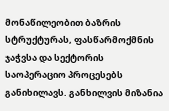მონაწილეობით ბაზრის სტრუქტურას, ფასწარმოქმნის ჯაჭვსა და სექტორის საოპერაციო პროცესებს განიხილავს. განხილვის მიზანია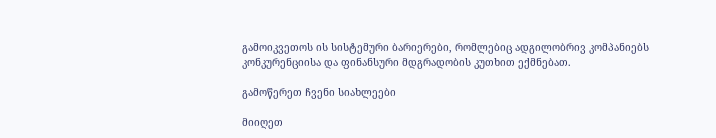გამოიკვეთოს ის სისტემური ბარიერები, რომლებიც ადგილობრივ კომპანიებს კონკურენციისა და ფინანსური მდგრადობის კუთხით ექმნებათ.

გამოწერეთ ჩვენი სიახლეები

მიიღეთ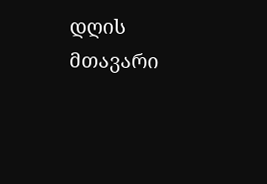დღის მთავარი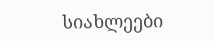სიახლეები